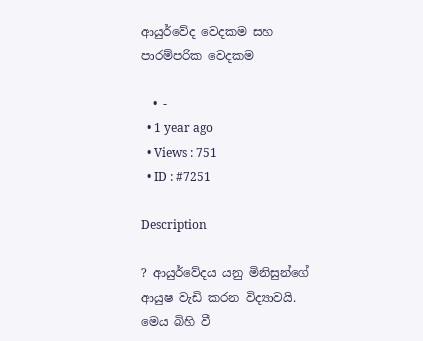ආයුර්වේද වෙදකම සහ පාරම්පරික වෙදකම

  • -
  • 1 year ago
  • Views : 751
  • ID : #7251

Description

? ආයුර්වේදය යනු මිනිසුන්ගේ ආයුෂ වැඩි කරන විද්‍යාවයි. මෙය බිහි වී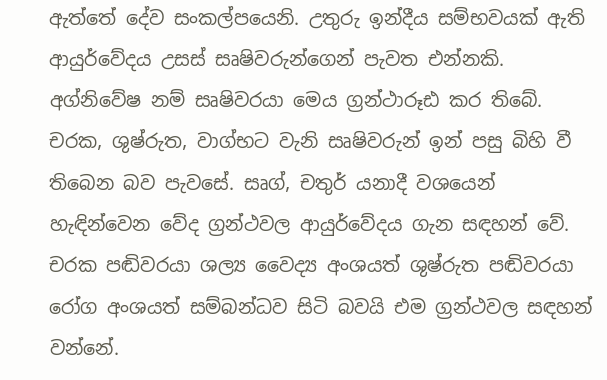ඇත්තේ දේව සංකල්පයෙනි. උතුරු ඉන්දීය සම්භවයක් ඇති ආයුර්වේදය උසස් සෘෂිවරුන්ගෙන් පැවත එන්නකි. අග්නිවේෂ නම් සෘෂිවරයා මෙය ග්‍රන්ථාරූඪ කර තිබේ. චරක, ශුෂ්රුත, වාග්භට වැනි සෘෂිවරුන් ඉන් පසු බිහි වී තිබෙන බව පැවසේ. සෘග්, චතුර් යනාදී වශයෙන් හැඳින්වෙන වේද ග්‍රන්ථවල ආයුර්වේදය ගැන සඳහන් වේ. චරක පඬිවරයා ශල්‍ය වෛද්‍ය අංශයත් ශුෂ්රුත පඬිවරයා රෝග අංශයත් සම්බන්ධව සිටි බවයි එම ග්‍රන්ථවල සඳහන් වන්නේ.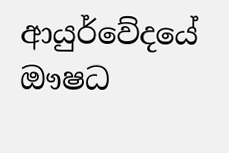ආයුර්වේදයේ ඖෂධ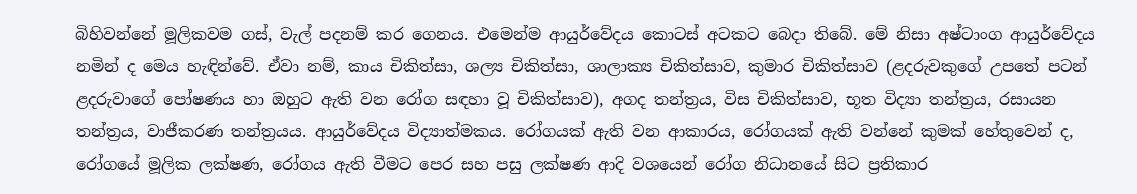බිහිවන්නේ මූලිකවම ගස්, වැල් පදනම් කර ගෙනය. එමෙන්ම ආයුර්වේදය කොටස් අටකට බෙදා තිබේ. මේ නිසා අෂ්ටාංග ආයුර්වේදය නමින් ද මෙය හැඳින්වේ. ඒවා නම්, කාය චිකිත්සා, ශල්‍ය චිකිත්සා, ශාලාක්‍ය චිකිත්සාව, කුමාර චිකිත්සාව (ළදරුවකුගේ උපතේ පටන් ළදරුවාගේ පෝෂණය හා ඔහුට ඇති වන රෝග සඳහා වූ චිකිත්සාව), අගද තන්ත්‍රය, විස චිකිත්සාව, භූත විද්‍යා තන්ත්‍රය, රසායන තන්ත්‍රය, වාජීකරණ තන්ත්‍රයය. ආයුර්වේදය විද්‍යාත්මකය. රෝගයක් ඇති වන ආකාරය, රෝගයක් ඇති වන්නේ කුමක් හේතුවෙන් ද, රෝගයේ මූලික ලක්ෂණ, රෝගය ඇති වීමට පෙර සහ පසු ලක්ෂණ ආදි වශයෙන් රෝග නිධානයේ සිට ප්‍රතිකාර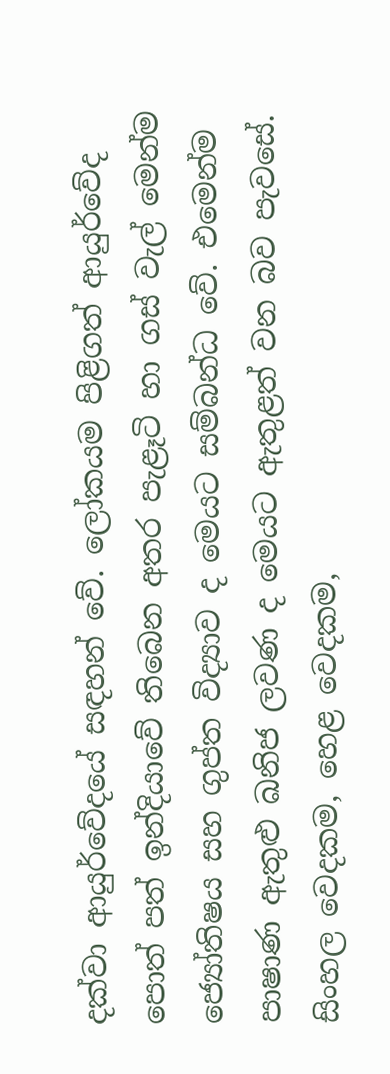දක්වා ‍ආයුර්වේදයේ සඳහන් වේ. ලෝකයම පිළිගත් ආයුර්වේද පොත් පත් ඉන්දියාවේ තිබෙන අතර පැළෑටි හා ගස් වැල් මෙන්ම ජ්‍යෝතිෂය සහ ගුප්ත විද්‍යාව ද මෙයට සම්බන්ධ වේ. එමෙන්ම පාෂාණ ඇතුළු ඛනිජ ලවණ ද මෙයට ඇතුළත් වන බව පැවසේ. සිංහල වෙදකම, හෙළ වෙදකම,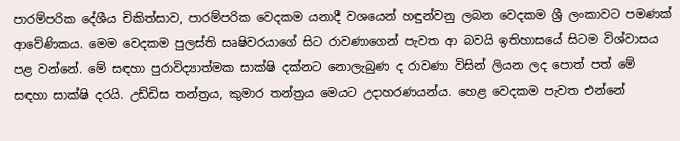පාරම්පරික දේශීය චිකිත්සාව, පාරම්පරික වෙදකම යනාදී වශයෙන් හඳුන්වනු ලබන වෙදකම ශ්‍රී ලංකාවට පමණක් ආවේණිකය. මෙම වෙදකම පුලස්ති සෘෂිවරයාගේ සිට රාවණාගෙන් පැවත ආ බවයි ඉතිහාසයේ සිටම විශ්වාසය පළ වන්නේ. මේ සඳහා පුරාවිද්‍යාත්මක සාක්ෂි දක්නට නොලැබුණ ද රාවණා විසින් ලියන ලද පොත් පත් මේ සඳහා සාක්ෂි දරයි. උඩ්ඩිස තන්ත්‍රය, කුමාර තන්ත්‍රය මෙයට උදාහරණයන්ය. හෙළ‍ වෙදකම පැවත එන්නේ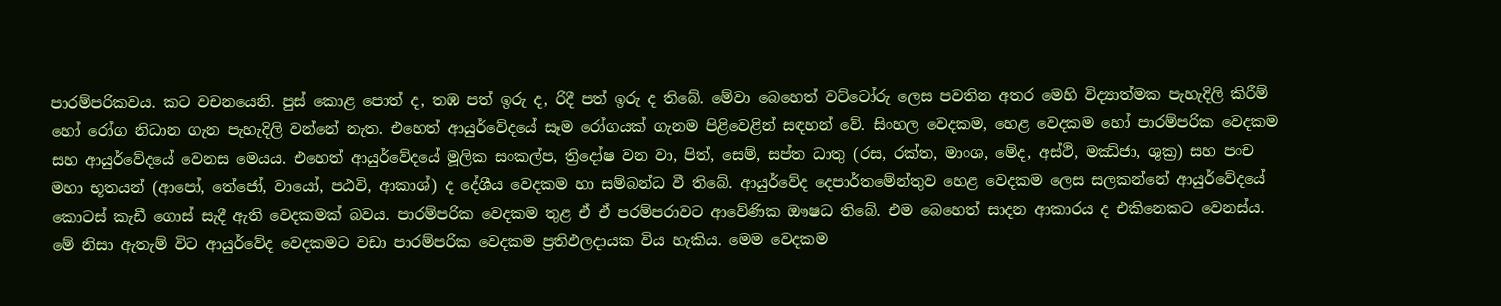පාරම්පරිකවය. කට වචනයෙනි. පුස් කොළ පොත් ද, තඹ පත් ඉරු ද, රිදී පත් ඉරු ද තිබේ. මේවා බෙහෙත් වට්ටෝරු ලෙස පවතින අතර මෙහි විද්‍යාත්මක පැහැදිලි කිරීම් හෝ රෝග නිධාන ගැන පැහැදිලි වන්නේ නැත. එහෙත් ආයුර්වේදයේ සෑම රෝගයක් ගැනම පිළිවෙළින් සඳහන් වේ. සිංහල වෙදකම, හෙළ වෙදකම හෝ පාරම්පරික වෙදකම සහ ආයුර්වේදයේ වෙනස මෙයය. එහෙත් ආයුර්වේදයේ මූලික සංකල්ප, ත්‍රිදෝෂ වන වා, පිත්, සෙම්, සප්ත ධාතු (රස, රක්ත, මාංශ, මේද, අස්ථි, මඣ්ජා, ශුක්‍ර) සහ පංච මහා භූතයන් (ආපෝ, තේජෝ, වායෝ, පඨවි, ආකාශ්) ද දේශීය වෙදකම හා සම්බන්ධ වී තිබේ. ආයුර්වේද දෙපාර්තමේන්තුව හෙළ වෙදකම ලෙස සලකන්නේ ආයුර්වේදයේ කොටස් කැඩී ගොස් සැදී ඇති වෙදකමක් බවය. පාරම්පරික වෙදකම තුළ ඒ ඒ පරම්පරාවට ආවේණික ඖෂධ තිබේ. එම බෙහෙත් සාදන ආකාරය ද එකිනෙකට වෙනස්ය. මේ නිසා ඇතැම් විට ආයුර්වේද වෙදකමට වඩා පාරම්පරික වෙදකම ප්‍රතිඵලදායක විය හැකිය. මෙම වෙදකම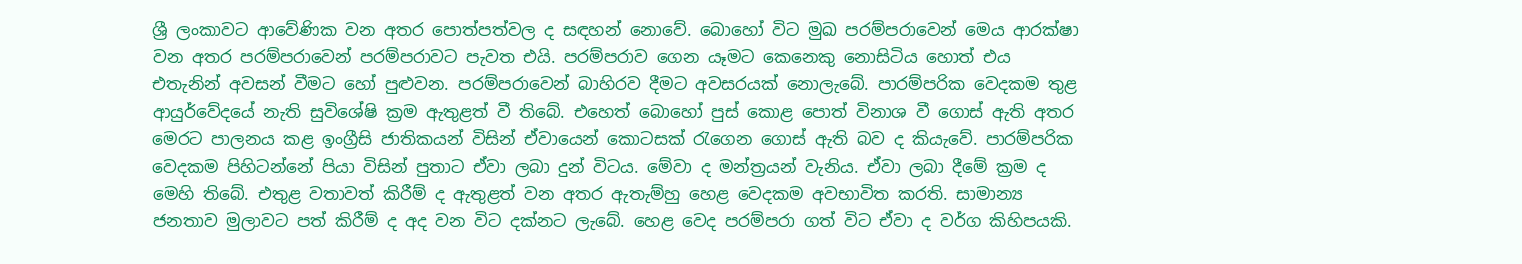ශ්‍රී ලංකාවට ආවේණික වන අතර පොත්පත්වල ද සඳහන් නොවේ. බොහෝ විට මුඛ පරම්පරාවෙන් මෙය ආරක්ෂා වන අතර පරම්පරාවෙන් පරම්පරාවට පැවත එයි. පරම්පරාව ගෙන යෑමට කෙනෙකු නොසි‍ටිය හොත් එය එතැනින් අවසන් වීමට හෝ පුළුවන. පරම්පරාවෙන් බාහිරව දීමට අවසරයක් නොලැබේ. පාරම්පරික වෙදකම තුළ ආයුර්වේදයේ නැති සුවිශේෂි ක්‍රම ඇතුළත් වී තිබේ. එහෙත් බොහෝ පුස් කොළ පොත් විනාශ වී ගොස් ඇති අතර මෙරට පාලනය කළ ඉංග්‍රීසි ජාතිකයන් විසින් ඒවායෙන් කොටසක් රැගෙන ගොස් ඇති බව ද කියැවේ. පාරම්පරික වෙදකම පිහිටන්නේ ‍පියා විසින් පුතාට ඒවා ලබා දුන් විටය. මේවා ද මන්ත්‍රයන් වැනිය. ඒවා ලබා දීමේ ක්‍රම ද මෙහි තිබේ. එතුළ වතාවත් කිරීම් ද ඇතුළත් වන අතර ඇතැම්හු හෙළ වෙදකම අවභාවිත කරති. සාමාන්‍ය ජනතාව මුලාවට පත් කිරීම් ද අද වන විට දක්නට ලැබේ. හෙළ වෙද පරම්පරා ගත් විට ඒවා ද වර්ග කිහිපයකි.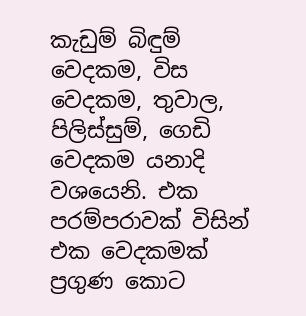කැඩුම් බිඳුම් වෙදකම, විස වෙදකම, තුවාල, පිලිස්සුම්, ගෙඩි වෙදකම යනාදි වශයෙනි. එක පරම්පරාවක් විසින් එක වෙදකමක් ප්‍රගුණ කොට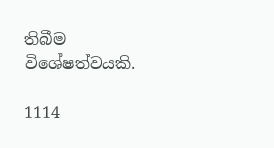තිබීම විශේෂත්වයකි.

1114